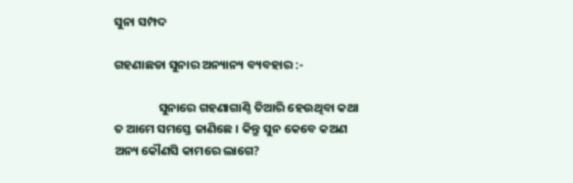ସୁନା ସମ୍ପଦ

ଗହଣାଛଡା ସୁନାର ଅନ୍ୟାନ୍ୟ ବ୍ୟବହାର :-

                ସୁନାରେ ଗହଣାଗାଣ୍ଠି ତିଆରି ହେଉଥିବା କଥା ତ ଆମେ ସମସ୍ତେ ଜାଣିଛେ । କିନ୍ତୁ ସୁନ କେବେ କଅଣ ଅନ୍ୟ କୌଣସି କାମରେ ଲାଗେ?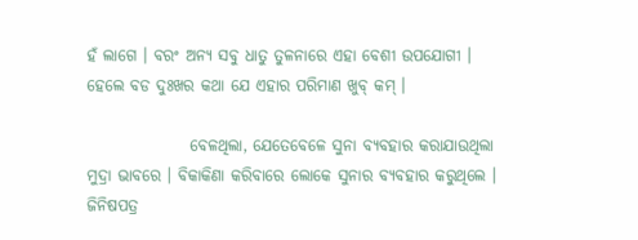ହଁ ଲାଗେ । ବରଂ ଅନ୍ୟ ସବୁ ଧାତୁ ତୁଳନାରେ ଏହା ବେଶୀ ଉପଯୋଗୀ । ହେଲେ ବଡ ଦୁଃଖର କଥା ଯେ ଏହାର ପରିମାଣ ଖୁବ୍ କମ୍ ।

                ବେଳଥିଲା, ଯେତେବେଳେ ସୁନା ବ୍ୟବହାର କରାଯାଉଥିଲା ମୁଦ୍ରା ଭାବରେ । ବିକାକିଣା କରିବାରେ ଲୋକେ ସୁନାର ବ୍ୟବହାର କରୁଥିଲେ । ଜିନିଷପତ୍ର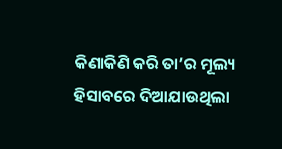କିଣାକିଣି କରି ତା’ର ମୂଲ୍ୟ ହିସାବରେ ଦିଆଯାଉଥିଲା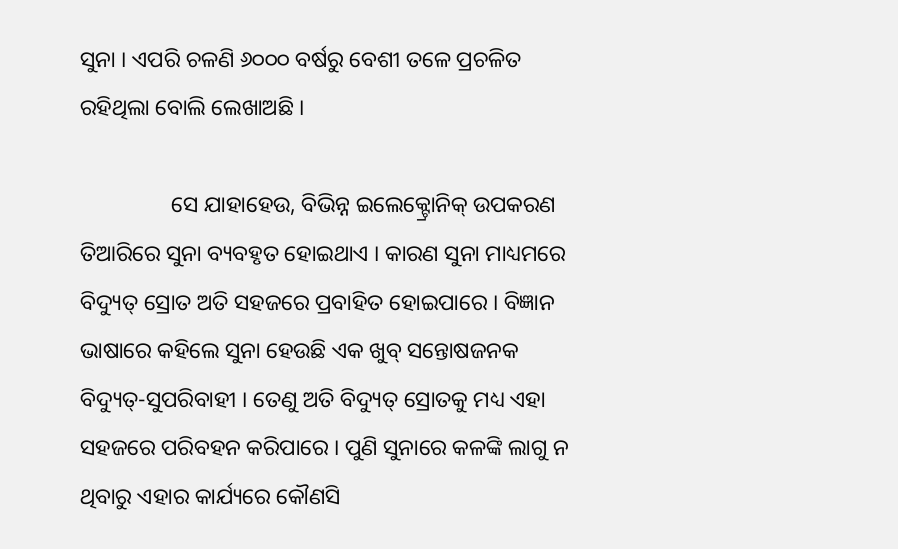ସୁନା । ଏପରି ଚଳଣି ୬୦୦୦ ବର୍ଷରୁ ବେଶୀ ତଳେ ପ୍ରଚଳିତ ରହିଥିଲା ବୋଲି ଲେଖାଅଛି ।

                ସେ ଯାହାହେଉ, ବିଭିନ୍ନ ଇଲେକ୍ଟ୍ରୋନିକ୍ ଉପକରଣ ତିଆରିରେ ସୁନା ବ୍ୟବହୃତ ହୋଇଥାଏ । କାରଣ ସୁନା ମାଧ୍ୟମରେ ବିଦ୍ୟୁତ୍ ସ୍ରୋତ ଅତି ସହଜରେ ପ୍ରବାହିତ ହୋଇପାରେ । ବିଜ୍ଞାନ ଭାଷାରେ କହିଲେ ସୁନା ହେଉଛି ଏକ ଖୁବ୍ ସନ୍ତୋଷଜନକ ବିଦ୍ୟୁତ୍-ସୁପରିବାହୀ । ତେଣୁ ଅତି ବିଦ୍ୟୁତ୍ ସ୍ରୋତକୁ ମଧ୍ୟ ଏହା ସହଜରେ ପରିବହନ କରିପାରେ । ପୁଣି ସୁନାରେ କଳଙ୍କି ଲାଗୁ ନ ଥିବାରୁ ଏହାର କାର୍ଯ୍ୟରେ କୌଣସି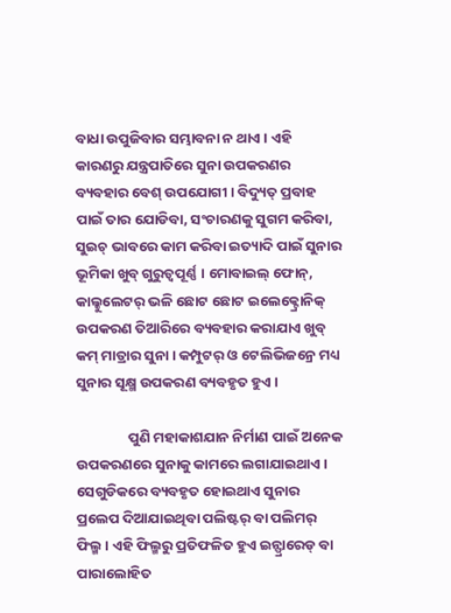ବାଧା ଉପୁଜିବାର ସମ୍ଭାବନା ନ ଥାଏ । ଏହି କାରଣରୁ ଯନ୍ତ୍ରପାତିରେ ସୁନା ଉପକରଣର ବ୍ୟବହାର ବେଶ୍ ଉପଯୋଗୀ । ବିଦ୍ୟୁତ୍ ପ୍ରବାହ ପାଇଁ ତାର ଯୋଡିବା, ସଂଚାରଣକୁ ସୁଗମ କରିବା, ସୁଇଚ୍ ଭାବରେ କାମ କରିବା ଇତ୍ୟାଦି ପାଇଁ ସୁନାର ଭୂମିକା ଖୁବ୍ ଗୁରୁତ୍ୱପୂର୍ଣ୍ଣ । ମୋବାଇଲ୍ ଫୋନ୍, କାଲ୍କୁଲେଟର୍ ଭଳି ଛୋଟ ଛୋଟ ଇଲେକ୍ଟ୍ରୋନିକ୍ ଉପକରଣ ତିଆରିରେ ବ୍ୟବହାର କରାଯାଏ ଖୁବ୍ କମ୍ ମାତ୍ରାର ସୁନା । କମ୍ପୁଟର୍ ଓ ଟେଲିଭିଜନ୍ରେ ମଧ୍ୟ ସୁନାର ସୂକ୍ଷ୍ମ ଉପକରଣ ବ୍ୟବହୃତ ହୁଏ ।

                ପୁଣି ମହାକାଶଯାନ ନିର୍ମାଣ ପାଇଁ ଅନେକ ଉପକରଣରେ ସୁନାକୁ କାମରେ ଲଗାଯାଇଥାଏ । ସେଗୁଡିକରେ ବ୍ୟବହୃତ ହୋଇଥାଏ ସୁନାର ପ୍ରଲେପ ଦିଆଯାଇଥିବା ପଲିଷ୍ଟର୍ ବା ପଲିମର୍ ଫିଲ୍ମ । ଏହି ଫିଲ୍ମରୁ ପ୍ରତିଫଳିତ ହୁଏ ଇନ୍ଫ୍ରାରେଡ୍ ବା ପାରାଲୋହିତ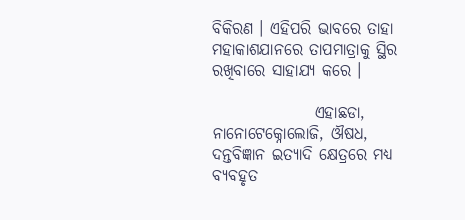ବିକିରଣ । ଏହିପରି ଭାବରେ ତାହା ମହାକାଶଯାନରେ ତାପମାତ୍ରାକୁ ସ୍ଥିର ରଖିବାରେ ସାହାଯ୍ୟ କରେ ।

                ଏହାଛଡା, ନାନୋଟେକ୍ନୋଲୋଜି, ଔଷଧ, ଦନ୍ତବିଜ୍ଞାନ ଇତ୍ୟାଦି କ୍ଷେତ୍ରରେ ମଧ୍ୟ ବ୍ୟବହୃତ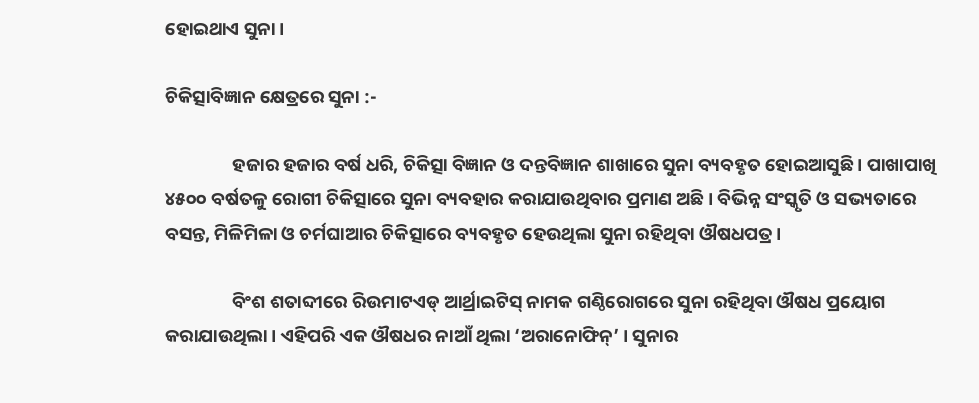ହୋଇଥାଏ ସୁନା ।

ଚିକିତ୍ସାବିଜ୍ଞାନ କ୍ଷେତ୍ରରେ ସୁନା :-

                ହଜାର ହଜାର ବର୍ଷ ଧରି, ଚିକିତ୍ସା ବିଜ୍ଞାନ ଓ ଦନ୍ତବିଜ୍ଞାନ ଶାଖାରେ ସୁନା ବ୍ୟବହୃତ ହୋଇଆସୁଛି । ପାଖାପାଖି ୪୫୦୦ ବର୍ଷତଳୁ ରୋଗୀ ଚିକିତ୍ସାରେ ସୁନା ବ୍ୟବହାର କରାଯାଉଥିବାର ପ୍ରମାଣ ଅଛି । ବିଭିନ୍ନ ସଂସ୍କୃତି ଓ ସଭ୍ୟତାରେ ବସନ୍ତ, ମିଳିମିଳା ଓ ଚର୍ମଘାଆର ଚିକିତ୍ସାରେ ବ୍ୟବହୃତ ହେଉଥିଲା ସୁନା ରହିଥିବା ଔଷଧପତ୍ର ।

                ବିଂଶ ଶତାବ୍ଦୀରେ ରିଉମାଟଏଡ୍ ଆର୍ଥ୍ରାଇଟିସ୍ ନାମକ ଗଣ୍ଠିରୋଗରେ ସୁନା ରହିଥିବା ଔଷଧ ପ୍ରୟୋଗ କରାଯାଉଥିଲା । ଏହିପରି ଏକ ଔଷଧର ନାଆଁ ଥିଲା ‘ଅରାନୋଫିନ୍’ । ସୁନାର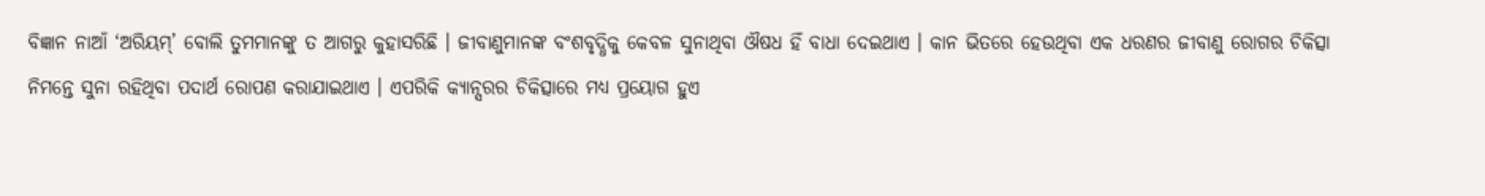ବିଜ୍ଞାନ ନାଆଁ ‘ଅରିୟମ୍’ ବୋଲି ତୁମମାନଙ୍କୁ ତ ଆଗରୁ କୁହାସରିଛି । ଜୀବାଣୁମାନଙ୍କ ବଂଶବୃଦ୍ଧିକୁ କେବଳ ସୁନାଥିବା ଔଷଧ ହିଁ ବାଧା ଦେଇଥାଏ । କାନ ଭିତରେ ହେଉଥିବା ଏକ ଧରଣର ଜୀବାଣୁ ରୋଗର ଚିକିତ୍ସା ନିମନ୍ତେ ସୁନା ରହିଥିବା ପଦାର୍ଥ ରୋପଣ କରାଯାଇଥାଏ । ଏପରିକି କ୍ୟାନ୍ସରର ଚିକିତ୍ସାରେ ମଧ୍ୟ ପ୍ରୟୋଗ ହୁଏ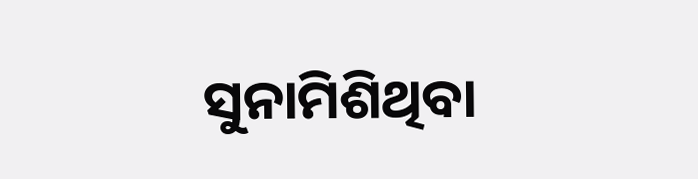ସୁନାମିଶିଥିବା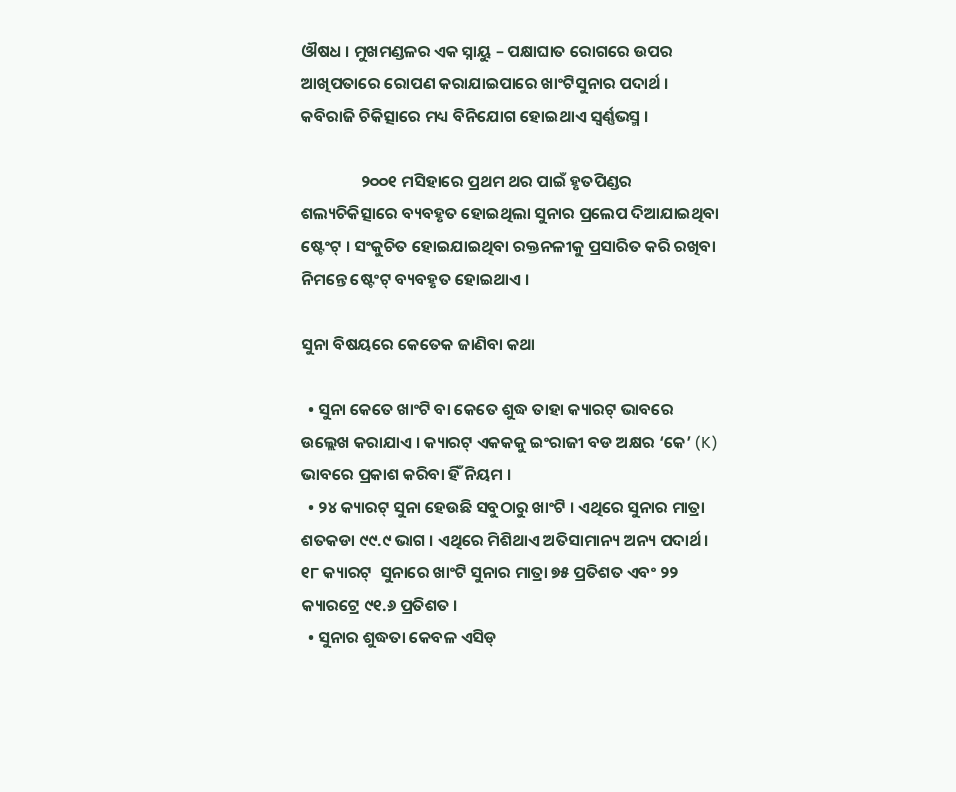ଔଷଧ । ମୁଖମଣ୍ଡଳର ଏକ ସ୍ନାୟୁ – ପକ୍ଷାଘାତ ରୋଗରେ ଉପର ଆଖିପତାରେ ରୋପଣ କରାଯାଇପାରେ ଖାଂଟିସୁନାର ପଦାର୍ଥ । କବିରାଜି ଚିକିତ୍ସାରେ ମଧ୍ୟ ବିନିଯୋଗ ହୋଇଥାଏ ସ୍ୱର୍ଣ୍ଣଭସ୍ମ ।

                ୨୦୦୧ ମସିହାରେ ପ୍ରଥମ ଥର ପାଇଁ ହୃତପିଣ୍ଡର ଶଲ୍ୟଚିକିତ୍ସାରେ ବ୍ୟବହୃତ ହୋଇଥିଲା ସୁନାର ପ୍ରଲେପ ଦିଆଯାଇଥିବା ଷ୍ଟେଂଟ୍ । ସଂକୁଚିତ ହୋଇଯାଇଥିବା ରକ୍ତନଳୀକୁ ପ୍ରସାରିତ କରି ରଖିବା ନିମନ୍ତେ ଷ୍ଟେଂଟ୍ ବ୍ୟବହୃତ ହୋଇଥାଏ ।

ସୁନା ବିଷୟରେ କେତେକ ଜାଣିବା କଥା

  • ସୁନା କେତେ ଖାଂଟି ବା କେତେ ଶୁଦ୍ଧ ତାହା କ୍ୟାରଟ୍ ଭାବରେ ଉଲ୍ଲେଖ କରାଯାଏ । କ୍ୟାରଟ୍ ଏକକକୁ ଇଂରାଜୀ ବଡ ଅକ୍ଷର ‘କେ’ (K) ଭାବରେ ପ୍ରକାଶ କରିବା ହିଁ ନିୟମ ।
  • ୨୪ କ୍ୟାରଟ୍ ସୁନା ହେଉଛି ସବୁଠାରୁ ଖାଂଟି । ଏଥିରେ ସୁନାର ମାତ୍ରା ଶତକଡା ୯୯.୯ ଭାଗ । ଏଥିରେ ମିଶିଥାଏ ଅତିସାମାନ୍ୟ ଅନ୍ୟ ପଦାର୍ଥ । ୧୮ କ୍ୟାରଟ୍  ସୁନାରେ ଖାଂଟି ସୁନାର ମାତ୍ରା ୭୫ ପ୍ରତିଶତ ଏବଂ ୨୨ କ୍ୟାରଟ୍ରେ ୯୧.୬ ପ୍ରତିଶତ ।
  • ସୁନାର ଶୁଦ୍ଧତା କେବଳ ଏସିଡ୍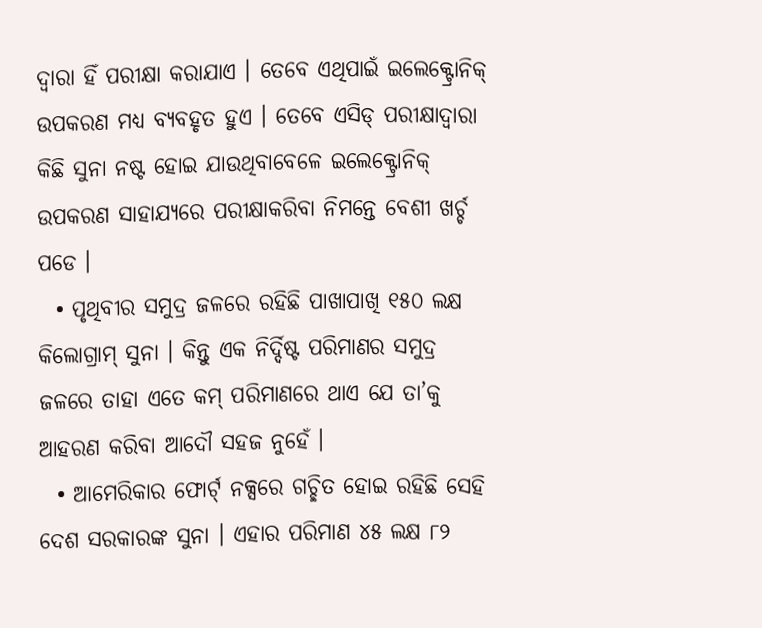ଦ୍ୱାରା ହିଁ ପରୀକ୍ଷା କରାଯାଏ । ତେବେ ଏଥିପାଇଁ ଇଲେକ୍ଟ୍ରୋନିକ୍ ଉପକରଣ ମଧ୍ୟ ବ୍ୟବହୃତ ହୁଏ । ତେବେ ଏସିଡ୍ ପରୀକ୍ଷାଦ୍ୱାରା କିଛି ସୁନା ନଷ୍ଟ ହୋଇ ଯାଉଥିବାବେଳେ ଇଲେକ୍ଟ୍ରୋନିକ୍ ଉପକରଣ ସାହାଯ୍ୟରେ ପରୀକ୍ଷାକରିବା ନିମନ୍ତେ ବେଶୀ ଖର୍ଚ୍ଚ ପଡେ ।
  • ପୃଥିବୀର ସମୁଦ୍ର ଜଳରେ ରହିଛି ପାଖାପାଖି ୧୫୦ ଲକ୍ଷ କିଲୋଗ୍ରାମ୍ ସୁନା । କିନ୍ତୁ ଏକ ନିର୍ଦ୍ଦିଷ୍ଟ ପରିମାଣର ସମୁଦ୍ର ଜଳରେ ତାହା ଏତେ କମ୍ ପରିମାଣରେ ଥାଏ ଯେ ତା’କୁ ଆହରଣ କରିବା ଆଦୌ ସହଜ ନୁହେଁ ।
  • ଆମେରିକାର ଫୋର୍ଟ୍ ନକ୍ସରେ ଗଚ୍ଛିତ ହୋଇ ରହିଛି ସେହି ଦେଶ ସରକାରଙ୍କ ସୁନା । ଏହାର ପରିମାଣ ୪୫ ଲକ୍ଷ ୮୨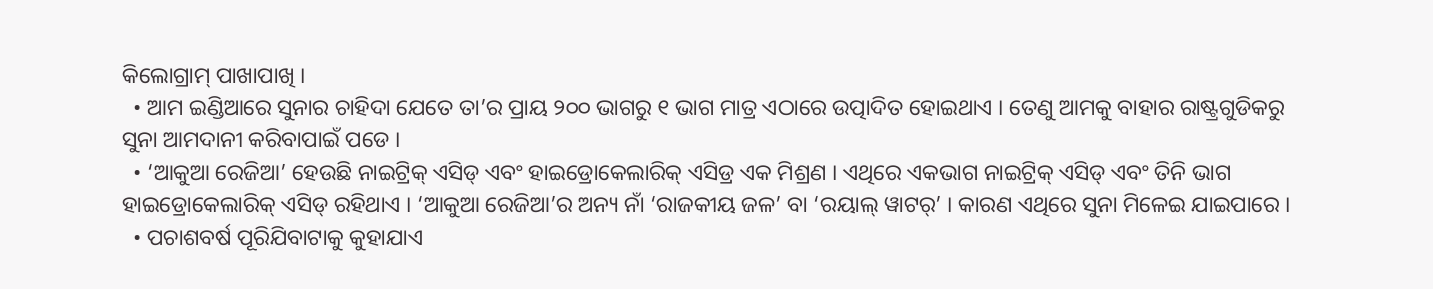କିଲୋଗ୍ରାମ୍ ପାଖାପାଖି ।
  • ଆମ ଇଣ୍ଡିଆରେ ସୁନାର ଚାହିଦା ଯେତେ ତା’ର ପ୍ରାୟ ୨୦୦ ଭାଗରୁ ୧ ଭାଗ ମାତ୍ର ଏଠାରେ ଉତ୍ପାଦିତ ହୋଇଥାଏ । ତେଣୁ ଆମକୁ ବାହାର ରାଷ୍ଟ୍ରଗୁଡିକରୁ ସୁନା ଆମଦାନୀ କରିବାପାଇଁ ପଡେ ।
  • ‘ଆକୁଆ ରେଜିଆ’ ହେଉଛି ନାଇଟ୍ରିକ୍ ଏସିଡ୍ ଏବଂ ହାଇଡ୍ରୋକେଲାରିକ୍ ଏସିଡ୍ର ଏକ ମିଶ୍ରଣ । ଏଥିରେ ଏକଭାଗ ନାଇଟ୍ରିକ୍ ଏସିଡ୍ ଏବଂ ତିନି ଭାଗ ହାଇଡ୍ରୋକେଲାରିକ୍ ଏସିଡ୍ ରହିଥାଏ । ‘ଆକୁଆ ରେଜିଆ’ର ଅନ୍ୟ ନାଁ ‘ରାଜକୀୟ ଜଳ’ ବା ‘ରୟାଲ୍ ୱାଟର୍’ । କାରଣ ଏଥିରେ ସୁନା ମିଳେଇ ଯାଇପାରେ ।
  • ପଚାଶବର୍ଷ ପୂରିଯିବାଟାକୁ କୁହାଯାଏ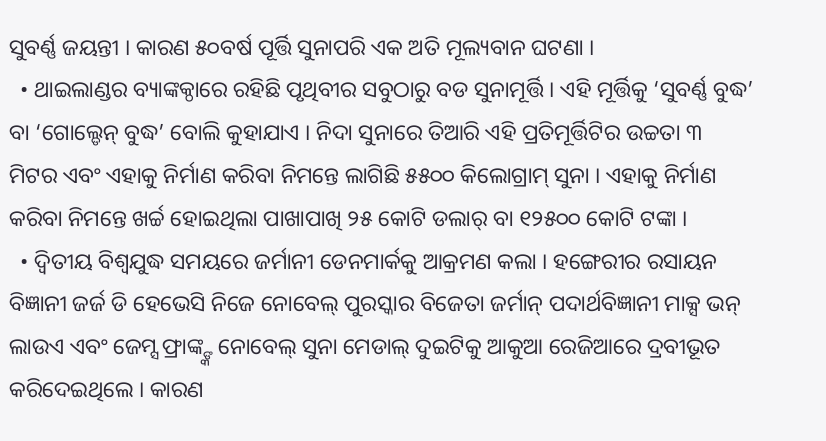ସୁବର୍ଣ୍ଣ ଜୟନ୍ତୀ । କାରଣ ୫୦ବର୍ଷ ପୂର୍ତ୍ତି ସୁନାପରି ଏକ ଅତି ମୂଲ୍ୟବାନ ଘଟଣା ।
  • ଥାଇଲାଣ୍ଡର ବ୍ୟାଙ୍କକ୍ଠାରେ ରହିଛି ପୃଥିବୀର ସବୁଠାରୁ ବଡ ସୁନାମୂର୍ତ୍ତି । ଏହି ମୂର୍ତ୍ତିକୁ ‘ସୁବର୍ଣ୍ଣ ବୁଦ୍ଧ’ ବା ‘ଗୋଲ୍ଡେନ୍ ବୁଦ୍ଧ’ ବୋଲି କୁହାଯାଏ । ନିଦା ସୁନାରେ ତିଆରି ଏହି ପ୍ରତିମୂର୍ତ୍ତିଟିର ଉଚ୍ଚତା ୩ ମିଟର ଏବଂ ଏହାକୁ ନିର୍ମାଣ କରିବା ନିମନ୍ତେ ଲାଗିଛି ୫୫୦୦ କିଲୋଗ୍ରାମ୍ ସୁନା । ଏହାକୁ ନିର୍ମାଣ କରିବା ନିମନ୍ତେ ଖର୍ଚ୍ଚ ହୋଇଥିଲା ପାଖାପାଖି ୨୫ କୋଟି ଡଲାର୍ ବା ୧୨୫୦୦ କୋଟି ଟଙ୍କା ।
  • ଦ୍ୱିତୀୟ ବିଶ୍ୱଯୁଦ୍ଧ ସମୟରେ ଜର୍ମାନୀ ଡେନମାର୍କକୁ ଆକ୍ରମଣ କଲା । ହଙ୍ଗେରୀର ରସାୟନ ବିଜ୍ଞାନୀ ଜର୍ଜ ଡି ହେଭେସି ନିଜେ ନୋବେଲ୍ ପୁରସ୍କାର ବିଜେତା ଜର୍ମାନ୍ ପଦାର୍ଥବିଜ୍ଞାନୀ ମାକ୍ସ ଭନ୍ ଲାଉଏ ଏବଂ ଜେମ୍ସ ଫ୍ରାଙ୍କ୍ଙ୍କ ନୋବେଲ୍ ସୁନା ମେଡାଲ୍ ଦୁଇଟିକୁ ଆକୁଆ ରେଜିଆରେ ଦ୍ରବୀଭୂତ କରିଦେଇଥିଲେ । କାରଣ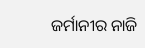ଜର୍ମାନୀର ନାଜି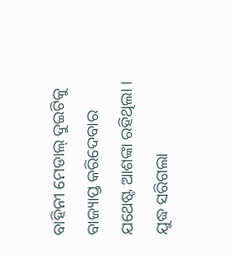ବାହିନୀ ମେଡାଲ୍ ଦୁଇଟିକୁ ବାଜ୍ୟାପ୍ତ କରିଦେବାର ଯଥେଷ୍ଟ ଆଶଙ୍କା ରହିଥିଲା । ଯୁଦ୍ଧ ସରିଗଲା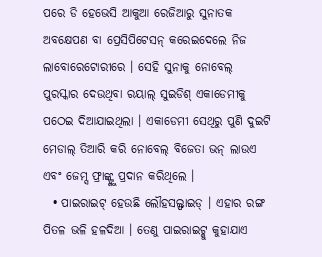ପରେ ଡି ହେଭେସି ଆକୁଆ ରେଜିଆରୁ ସୁନାତକ ଅବକ୍ଷେପଣ ବା ପ୍ରେସିପିଟେସନ୍ କରେଇଦେଲେ ନିଜ ଲାବୋରେଟୋରୀରେ । ସେହି ସୁନାକୁ ନୋବେଲ୍ ପୁରସ୍କାର ଦେଉଥିବା ରୟାଲ୍ ସୁଇଡିଶ୍ ଏକାଡେମୀକୁ ପଠେଇ ଦିଆଯାଇଥିଲା । ଏକାଡେମୀ ସେଥିରୁ ପୁଣି ଦୁଇଟି ମେଡାଲ୍ ତିଆରି କରି ନୋବେଲ୍ ବିଜେତା ଭନ୍ ଲାଉଏ ଏବଂ ଜେମ୍ସ ଫ୍ରାଙ୍କ୍ଙ୍କୁ ପ୍ରଦାନ କରିଥିଲେ ।
  • ପାଇରାଇଟ୍ ହେଉଛି ଲୌହସଲ୍ଫାଇଡ୍ । ଏହାର ରଙ୍ଗ ପିତଳ ଭଳି ହଳଦିଆ । ତେଣୁ ପାଇରାଇଟ୍କୁ କୁହାଯାଏ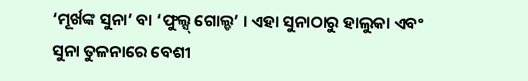‘ମୂର୍ଖଙ୍କ ସୁନା’ ବା ‘ଫୁଲ୍ସ୍ ଗୋଲ୍ଡ’ । ଏହା ସୁନାଠାରୁ ହାଲୁକା ଏବଂ ସୁନା ତୁଳନାରେ ବେଶୀ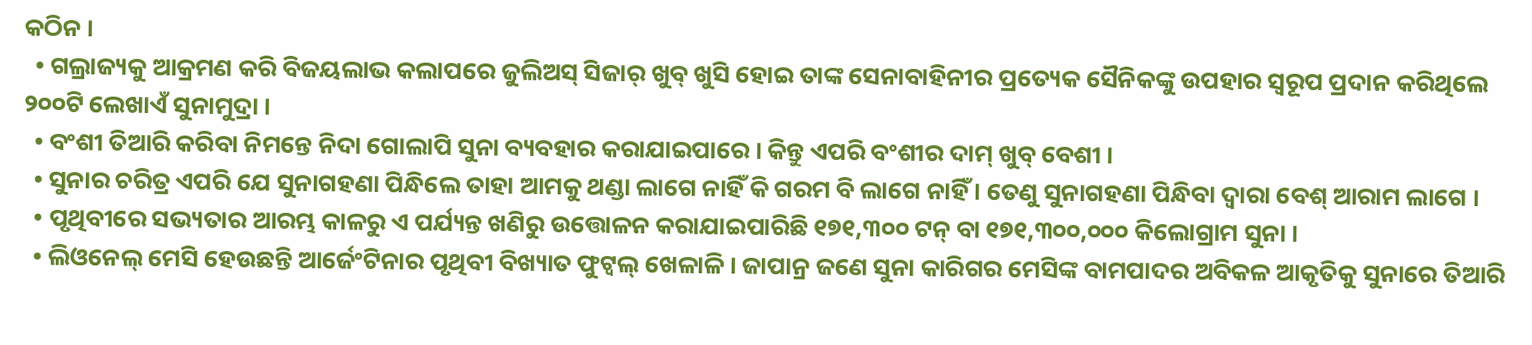କଠିନ ।
  • ଗଲ୍ରାଜ୍ୟକୁ ଆକ୍ରମଣ କରି ବିଜୟଲାଭ କଲାପରେ ଜୁଲିଅସ୍ ସିଜାର୍ ଖୁବ୍ ଖୁସି ହୋଇ ତାଙ୍କ ସେନାବାହିନୀର ପ୍ରତ୍ୟେକ ସୈନିକଙ୍କୁ ଉପହାର ସ୍ୱରୂପ ପ୍ରଦାନ କରିଥିଲେ ୨୦୦ଟି ଲେଖାଏଁ ସୁନାମୁଦ୍ରା ।
  • ବଂଶୀ ତିଆରି କରିବା ନିମନ୍ତେ ନିଦା ଗୋଲାପି ସୁନା ବ୍ୟବହାର କରାଯାଇପାରେ । କିନ୍ତୁ ଏପରି ବଂଶୀର ଦାମ୍ ଖୁବ୍ ବେଶୀ ।
  • ସୁନାର ଚରିତ୍ର ଏପରି ଯେ ସୁନାଗହଣା ପିନ୍ଧିଲେ ତାହା ଆମକୁ ଥଣ୍ଡା ଲାଗେ ନାହିଁ କି ଗରମ ବି ଲାଗେ ନାହିଁ । ତେଣୁ ସୁନାଗହଣା ପିନ୍ଧିବା ଦ୍ୱାରା ବେଶ୍ ଆରାମ ଲାଗେ ।
  • ପୃଥିବୀରେ ସଭ୍ୟତାର ଆରମ୍ଭ କାଳରୁ ଏ ପର୍ଯ୍ୟନ୍ତ ଖଣିରୁ ଉତ୍ତୋଳନ କରାଯାଇପାରିଛି ୧୭୧,୩୦୦ ଟନ୍ ବା ୧୭୧,୩୦୦,୦୦୦ କିଲୋଗ୍ରାମ ସୁନା ।
  • ଲିଓନେଲ୍ ମେସି ହେଉଛନ୍ତି ଆର୍ଜେଂଟିନାର ପୃଥିବୀ ବିଖ୍ୟାତ ଫୁଟ୍ବଲ୍ ଖେଳାଳି । ଜାପାନ୍ର ଜଣେ ସୁନା କାରିଗର ମେସିଙ୍କ ବାମପାଦର ଅବିକଳ ଆକୃତିକୁ ସୁନାରେ ତିଆରି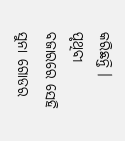କରିଛନ୍ତି । ପୃଥିବୀ ବଜାରରେ ସେହି ସୁନା ଗୋଡର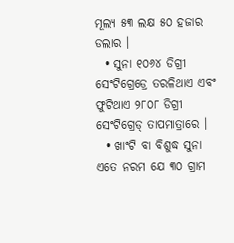ମୂଲ୍ୟ ୫୩ ଲକ୍ଷ ୫୦ ହଜାର ଡଲାର ।
  • ସୁନା ୧୦୬୪ ଡିଗ୍ରୀ ସେଂଟିଗ୍ରେଡ୍ରେ ତରଳିଥାଏ ଏବଂ ଫୁଟିଥାଏ ୨୮୦୮ ଡିଗ୍ରୀ ସେଂଟିଗ୍ରେଡ୍ ତାପମାତ୍ରାରେ ।
  • ଖାଂଟି ବା ବିଶୁଦ୍ଧ ସୁନା ଏତେ ନରମ ଯେ ୩୦ ଗ୍ରାମ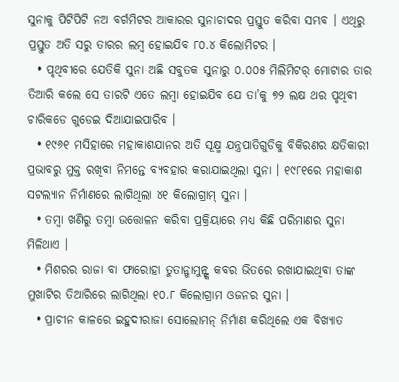ସୁନାକୁ ପିଟିପିଟି ନଅ ବର୍ଗମିଟର ଆକାରର ସୁନାଚାଦର ପ୍ରସ୍ତୁତ କରିବା ସମ୍ଭବ । ଏଥିରୁ ପ୍ରସ୍ତୁତ ଅତି ସରୁ ତାରର ଲମ୍ବ ହୋଇଯିବ ୮୦.୪ କିଲୋମିଟର ।
  • ପୃଥିବୀରେ ଯେତିକି ସୁନା ଅଛି ସବୁତକ ସୁନାରୁ ୦.୦୦୫ ମିଲିମିଟର୍ ମୋଟାର ତାର ତିଆରି କଲେ ସେ ତାରଟି ଏତେ ଲମ୍ବା ହୋଇଯିବ ଯେ ତା’କୁ ୭୨ ଲକ୍ଷ ଥର ପୃଥିବୀ ଚାରିକଡେ ଗୁଡେଇ ଦିଆଯାଇପାରିବ ।
  • ୧୯୬୧ ମସିହାରେ ମହାକାଶଯାନର ଅତି ସୂକ୍ଷ୍ମ ଯନ୍ତ୍ରପାତିଗୁଡିକୁ ବିକିରଣର କ୍ଷତିକାରୀ ପ୍ରଭାବରୁ ମୁକ୍ତ ରଖିବା ନିମନ୍ତେ ବ୍ୟବହାର କରାଯାଇଥିଲା ସୁନା । ୧୯୮୧ରେ ମହାକାଶ ସଟଲ୍ୟାନ ନିର୍ମାଣରେ ଲାଗିଥିଲା ୪୧ କିଲୋଗ୍ରାମ୍ ସୁନା ।
  • ତମ୍ବା ଖଣିରୁ ତମ୍ବା ଉତ୍ତୋଳନ କରିବା ପ୍ରକ୍ରିୟାରେ ମଧ୍ୟ କିଛି ପରିମାଣର ସୁନା ମିଳିଥାଏ ।
  • ମିଶରର ରାଜା ବା ଫାରୋହା ତୁତାନ୍ଖାମୁନ୍ଙ୍କ କବର ଭିତରେ ରଖାଯାଇଥିବା ତାଙ୍କ ମୁଖାଟିର ତିଆରିରେ ଲାଗିଥିଲା ୧୦.୮ କିଲୋଗ୍ରାମ ଓଜନର ସୁନା ।
  • ପ୍ରାଚୀନ କାଳରେ ଇହୁଦୀରାଜା ସୋଲୋମନ୍ ନିର୍ମାଣ କରିଥିଲେ ଏକ ବିଖ୍ୟାତ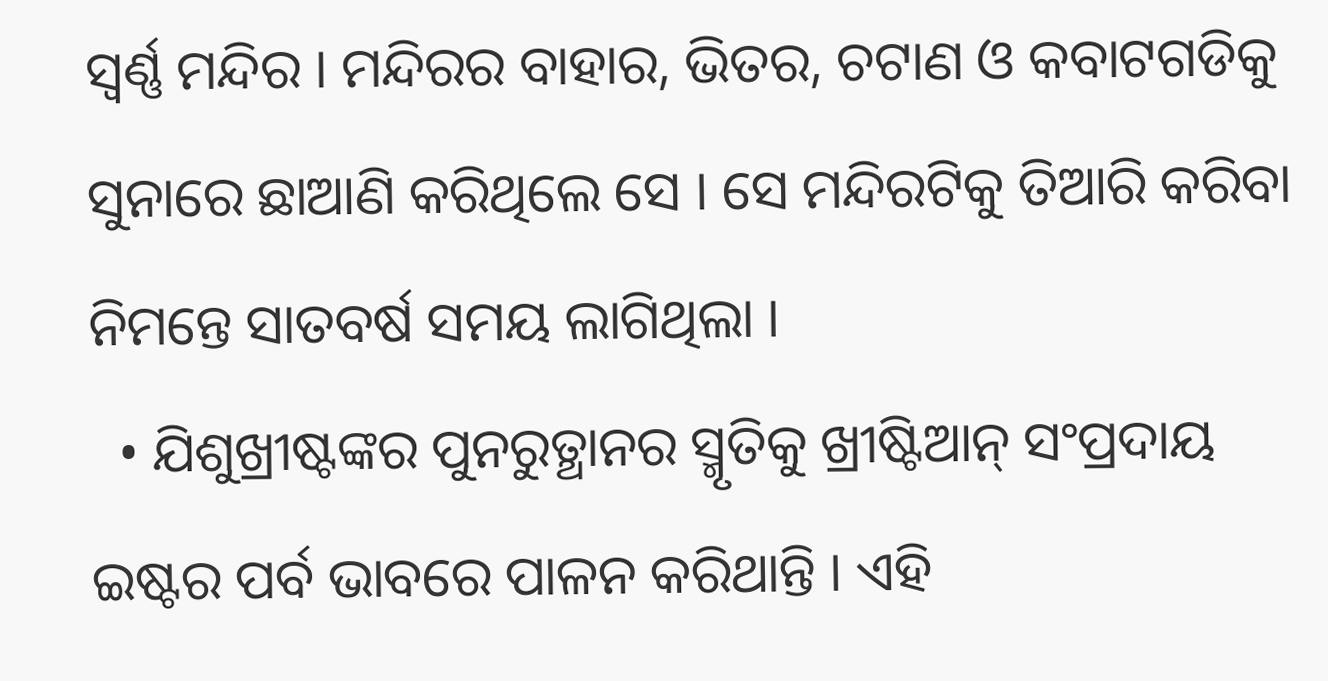ସ୍ୱର୍ଣ୍ଣ ମନ୍ଦିର । ମନ୍ଦିରର ବାହାର, ଭିତର, ଚଟାଣ ଓ କବାଟଗଡିକୁ ସୁନାରେ ଛାଆଣି କରିଥିଲେ ସେ । ସେ ମନ୍ଦିରଟିକୁ ତିଆରି କରିବା ନିମନ୍ତେ ସାତବର୍ଷ ସମୟ ଲାଗିଥିଲା ।
  • ଯିଶୁଖ୍ରୀଷ୍ଟଙ୍କର ପୁନରୁତ୍ଥାନର ସ୍ମୃତିକୁ ଖ୍ରୀଷ୍ଟିଆନ୍ ସଂପ୍ରଦାୟ ଇଷ୍ଟର ପର୍ବ ଭାବରେ ପାଳନ କରିଥାନ୍ତି । ଏହି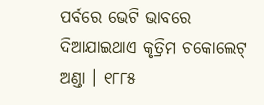ପର୍ବରେ ଭେଟି ଭାବରେ ଦିଆଯାଇଥାଏ କୃତ୍ରିମ ଚକୋଲେଟ୍ ଅଣ୍ଡା । ୧୮୮୫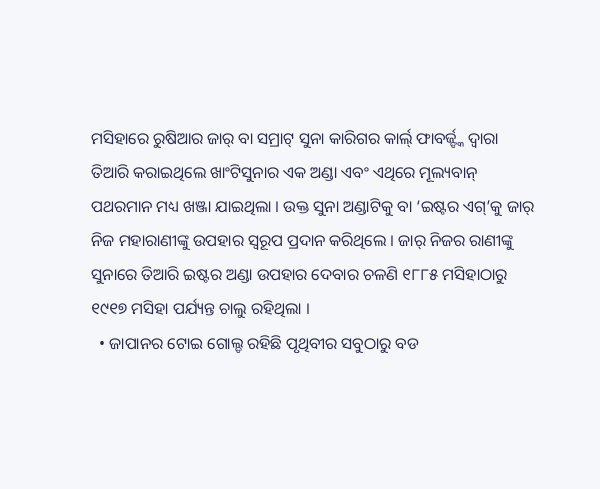ମସିହାରେ ରୁଷିଆର ଜାର୍ ବା ସମ୍ରାଟ୍ ସୁନା କାରିଗର କାର୍ଲ୍ ଫାବର୍ଜ୍ଙ୍କ ଦ୍ୱାରା ତିଆରି କରାଇଥିଲେ ଖାଂଟିସୁନାର ଏକ ଅଣ୍ଡା ଏବଂ ଏଥିରେ ମୂଲ୍ୟବାନ୍ ପଥରମାନ ମଧ୍ୟ ଖଞ୍ଜା ଯାଇଥିଲା । ଉକ୍ତ ସୁନା ଅଣ୍ଡାଟିକୁ ବା ‘ଇଷ୍ଟର ଏଗ୍’କୁ ଜାର୍ ନିଜ ମହାରାଣୀଙ୍କୁ ଉପହାର ସ୍ୱରୂପ ପ୍ରଦାନ କରିଥିଲେ । ଜାର୍ ନିଜର ରାଣୀଙ୍କୁ ସୁନାରେ ତିଆରି ଇଷ୍ଟର ଅଣ୍ଡା ଉପହାର ଦେବାର ଚଳଣି ୧୮୮୫ ମସିହାଠାରୁ ୧୯୧୭ ମସିହା ପର୍ଯ୍ୟନ୍ତ ଚାଲୁ ରହିଥିଲା ।
  • ଜାପାନର ଟୋଇ ଗୋଲ୍ଡ ରହିଛି ପୃଥିବୀର ସବୁଠାରୁ ବଡ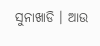ସୁନାଖାଡି । ଆଉ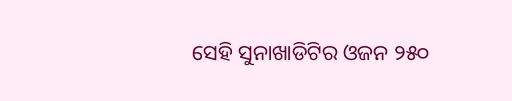ସେହି ସୁନାଖାଡିଟିର ଓଜନ ୨୫୦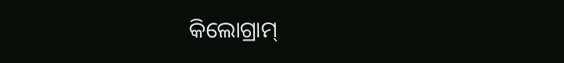କିଲୋଗ୍ରାମ୍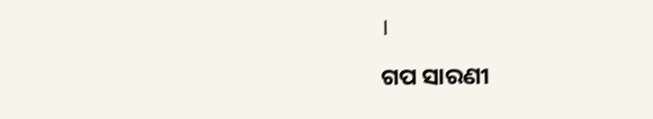।

ଗପ ସାରଣୀ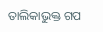ତାଲିକାଭୁକ୍ତ ଗପ